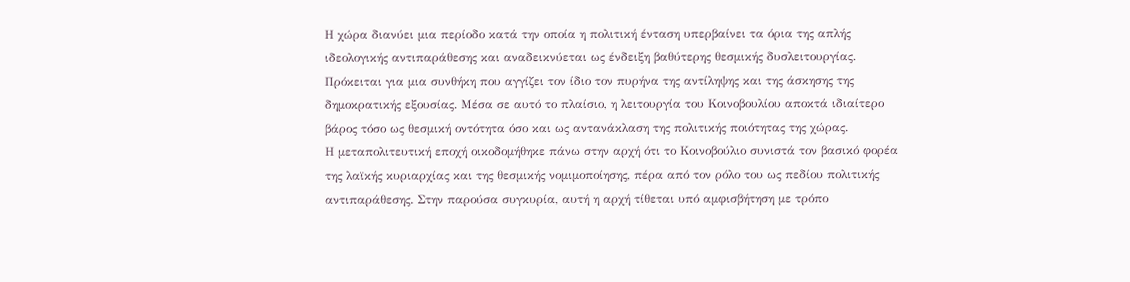Η χώρα διανύει μια περίοδο κατά την οποία η πολιτική ένταση υπερβαίνει τα όρια της απλής ιδεολογικής αντιπαράθεσης και αναδεικνύεται ως ένδειξη βαθύτερης θεσμικής δυσλειτουργίας. Πρόκειται για μια συνθήκη που αγγίζει τον ίδιο τον πυρήνα της αντίληψης και της άσκησης της δημοκρατικής εξουσίας. Μέσα σε αυτό το πλαίσιο, η λειτουργία του Κοινοβουλίου αποκτά ιδιαίτερο βάρος τόσο ως θεσμική οντότητα όσο και ως αντανάκλαση της πολιτικής ποιότητας της χώρας.
Η μεταπολιτευτική εποχή οικοδομήθηκε πάνω στην αρχή ότι το Κοινοβούλιο συνιστά τον βασικό φορέα της λαϊκής κυριαρχίας και της θεσμικής νομιμοποίησης, πέρα από τον ρόλο του ως πεδίου πολιτικής αντιπαράθεσης. Στην παρούσα συγκυρία, αυτή η αρχή τίθεται υπό αμφισβήτηση με τρόπο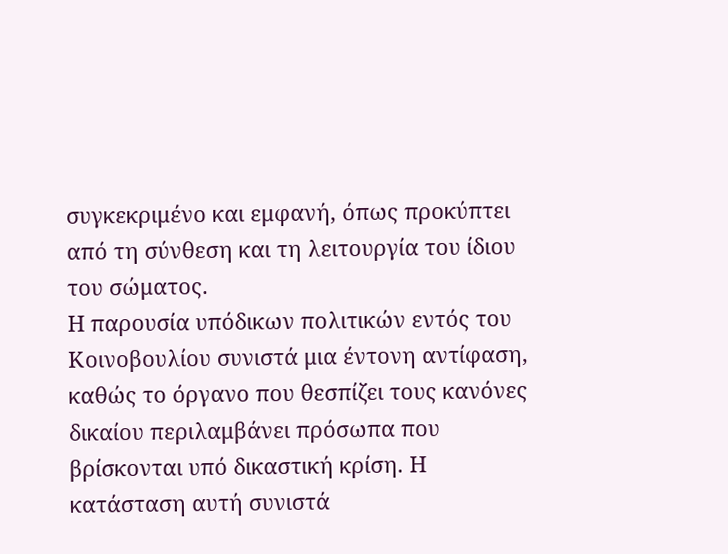συγκεκριμένο και εμφανή, όπως προκύπτει από τη σύνθεση και τη λειτουργία του ίδιου του σώματος.
Η παρουσία υπόδικων πολιτικών εντός του Κοινοβουλίου συνιστά μια έντονη αντίφαση, καθώς το όργανο που θεσπίζει τους κανόνες δικαίου περιλαμβάνει πρόσωπα που βρίσκονται υπό δικαστική κρίση. Η κατάσταση αυτή συνιστά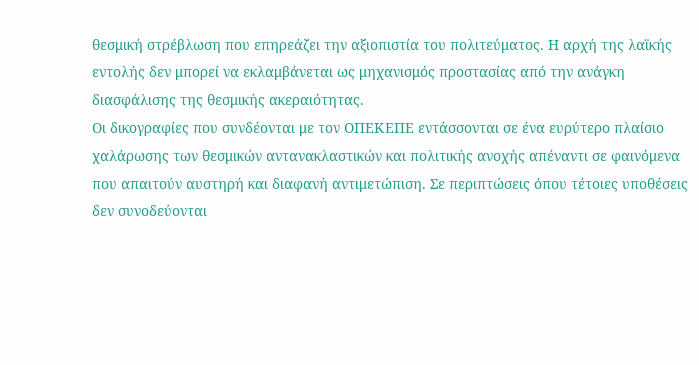θεσμική στρέβλωση που επηρεάζει την αξιοπιστία του πολιτεύματος. Η αρχή της λαϊκής εντολής δεν μπορεί να εκλαμβάνεται ως μηχανισμός προστασίας από την ανάγκη διασφάλισης της θεσμικής ακεραιότητας.
Οι δικογραφίες που συνδέονται με τον ΟΠΕΚΕΠΕ εντάσσονται σε ένα ευρύτερο πλαίσιο χαλάρωσης των θεσμικών αντανακλαστικών και πολιτικής ανοχής απέναντι σε φαινόμενα που απαιτούν αυστηρή και διαφανή αντιμετώπιση. Σε περιπτώσεις όπου τέτοιες υποθέσεις δεν συνοδεύονται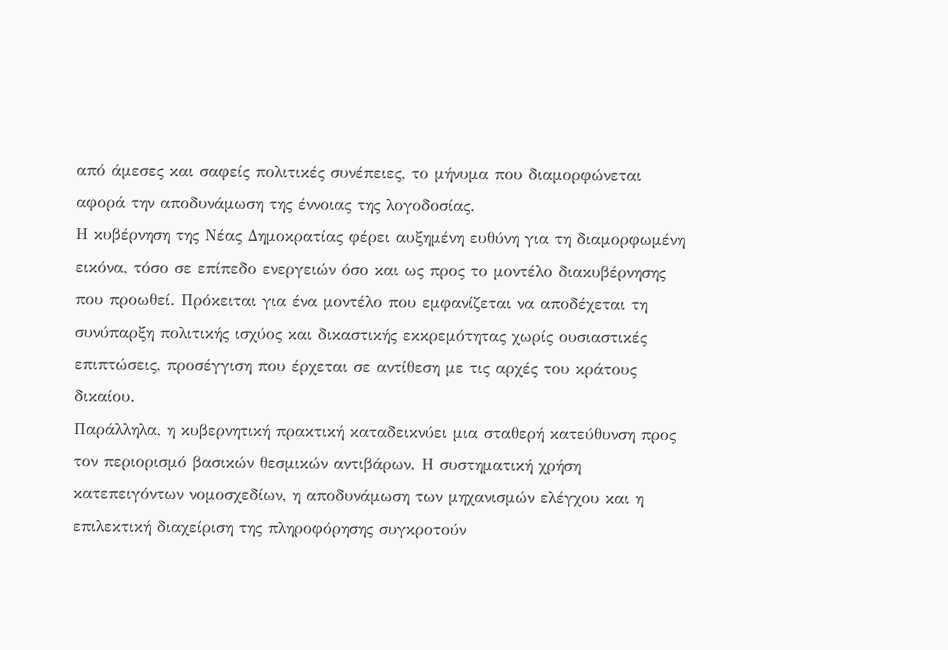από άμεσες και σαφείς πολιτικές συνέπειες, το μήνυμα που διαμορφώνεται αφορά την αποδυνάμωση της έννοιας της λογοδοσίας.
Η κυβέρνηση της Νέας Δημοκρατίας φέρει αυξημένη ευθύνη για τη διαμορφωμένη εικόνα, τόσο σε επίπεδο ενεργειών όσο και ως προς το μοντέλο διακυβέρνησης που προωθεί. Πρόκειται για ένα μοντέλο που εμφανίζεται να αποδέχεται τη συνύπαρξη πολιτικής ισχύος και δικαστικής εκκρεμότητας χωρίς ουσιαστικές επιπτώσεις, προσέγγιση που έρχεται σε αντίθεση με τις αρχές του κράτους δικαίου.
Παράλληλα, η κυβερνητική πρακτική καταδεικνύει μια σταθερή κατεύθυνση προς τον περιορισμό βασικών θεσμικών αντιβάρων. Η συστηματική χρήση κατεπειγόντων νομοσχεδίων, η αποδυνάμωση των μηχανισμών ελέγχου και η επιλεκτική διαχείριση της πληροφόρησης συγκροτούν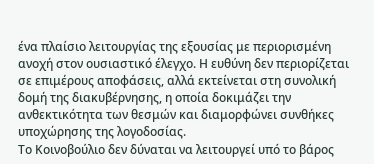ένα πλαίσιο λειτουργίας της εξουσίας με περιορισμένη ανοχή στον ουσιαστικό έλεγχο. Η ευθύνη δεν περιορίζεται σε επιμέρους αποφάσεις, αλλά εκτείνεται στη συνολική δομή της διακυβέρνησης, η οποία δοκιμάζει την ανθεκτικότητα των θεσμών και διαμορφώνει συνθήκες υποχώρησης της λογοδοσίας.
Το Κοινοβούλιο δεν δύναται να λειτουργεί υπό το βάρος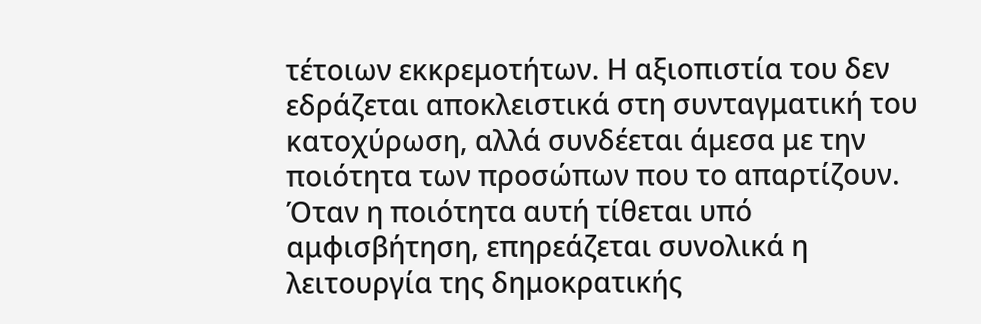τέτοιων εκκρεμοτήτων. Η αξιοπιστία του δεν εδράζεται αποκλειστικά στη συνταγματική του κατοχύρωση, αλλά συνδέεται άμεσα με την ποιότητα των προσώπων που το απαρτίζουν. Όταν η ποιότητα αυτή τίθεται υπό αμφισβήτηση, επηρεάζεται συνολικά η λειτουργία της δημοκρατικής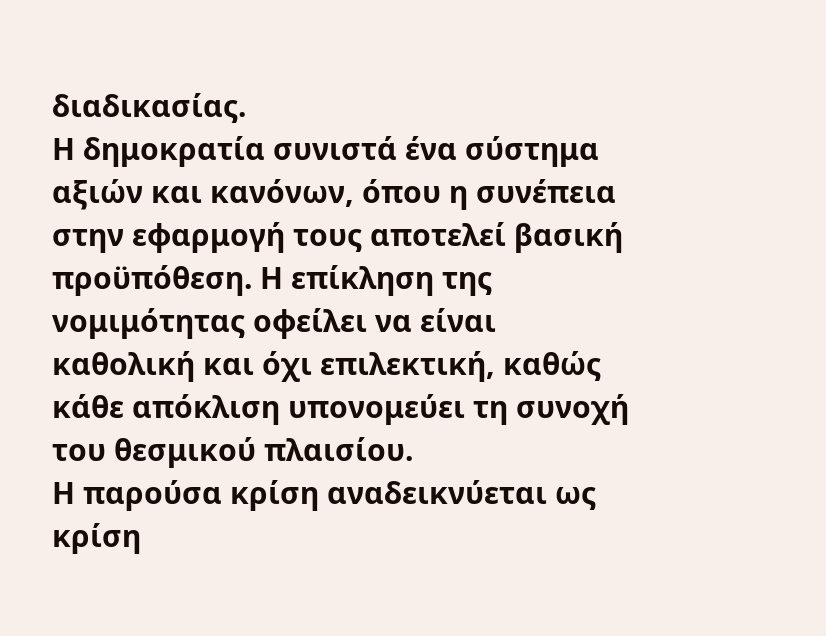διαδικασίας.
Η δημοκρατία συνιστά ένα σύστημα αξιών και κανόνων, όπου η συνέπεια στην εφαρμογή τους αποτελεί βασική προϋπόθεση. Η επίκληση της νομιμότητας οφείλει να είναι καθολική και όχι επιλεκτική, καθώς κάθε απόκλιση υπονομεύει τη συνοχή του θεσμικού πλαισίου.
Η παρούσα κρίση αναδεικνύεται ως κρίση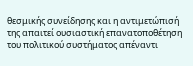θεσμικής συνείδησης και η αντιμετώπισή της απαιτεί ουσιαστική επανατοποθέτηση του πολιτικού συστήματος απέναντι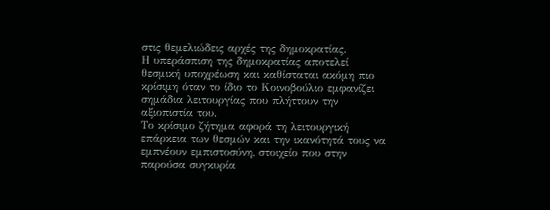στις θεμελιώδεις αρχές της δημοκρατίας.
Η υπεράσπιση της δημοκρατίας αποτελεί θεσμική υποχρέωση και καθίσταται ακόμη πιο κρίσιμη όταν το ίδιο το Κοινοβούλιο εμφανίζει σημάδια λειτουργίας που πλήττουν την αξιοπιστία του.
Το κρίσιμο ζήτημα αφορά τη λειτουργική επάρκεια των θεσμών και την ικανότητά τους να εμπνέουν εμπιστοσύνη, στοιχείο που στην παρούσα συγκυρία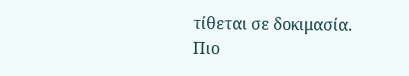τίθεται σε δοκιμασία.
Πιο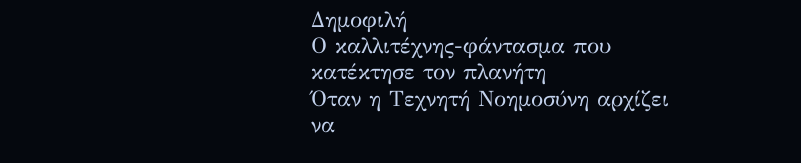Δημοφιλή
Ο καλλιτέχνης-φάντασμα που κατέκτησε τον πλανήτη
Όταν η Τεχνητή Νοημοσύνη αρχίζει να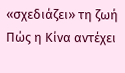«σχεδιάζει» τη ζωή
Πώς η Κίνα αντέχει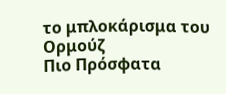το μπλοκάρισμα του Ορμούζ
Πιο Πρόσφατα